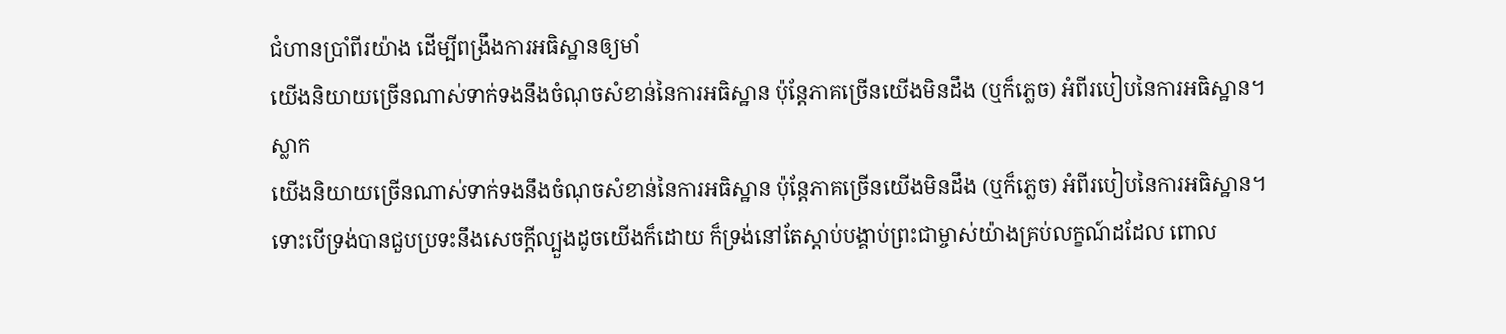ជំហានប្រាំពីរយ៉ាង ដើម្បីពង្រឹងការអធិស្ឋានឲ្យមាំ
យើងនិយាយច្រើនណាស់ទាក់ទងនឹងចំណុចសំខាន់នៃការអធិស្ឋាន ប៉ុន្តែភាគច្រើនយើងមិនដឹង (ឬក៏ភ្លេច) អំពីរបៀបនៃការអធិស្ឋាន។
ស្លាក
យើងនិយាយច្រើនណាស់ទាក់ទងនឹងចំណុចសំខាន់នៃការអធិស្ឋាន ប៉ុន្តែភាគច្រើនយើងមិនដឹង (ឬក៏ភ្លេច) អំពីរបៀបនៃការអធិស្ឋាន។
ទោះបើទ្រង់បានជួបប្រទះនឹងសេចក្ដីល្បួងដូចយើងក៏ដោយ ក៏ទ្រង់នៅតែស្ដាប់បង្គាប់ព្រះជាម្ចាស់យ៉ាងគ្រប់លក្ខណ៍ដដែល ពោល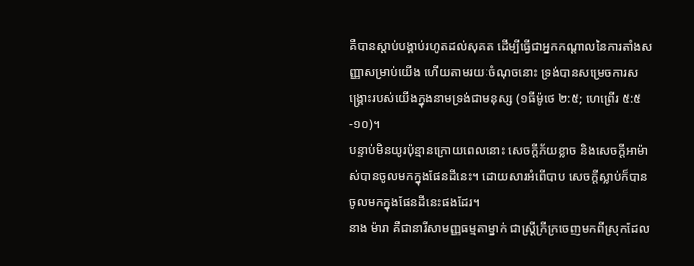គឺបានស្ដាប់បង្គាប់រហូតដល់សុគត ដើម្បីធ្វើជាអ្នកកណ្ដាលនៃការតាំងសញ្ញាសម្រាប់យើង ហើយតាមរយៈចំណុចនោះ ទ្រង់បានសម្រេចការសង្គ្រោះរបស់យើងក្នុងនាមទ្រង់ជាមនុស្ស (១ធីម៉ូថេ ២:៥; ហេព្រើរ ៥:៥-១០)។
បន្ទាប់មិនយូរប៉ុន្មានក្រោយពេលនោះ សេចក្ដីភ័យខ្លាច និងសេចក្តីអាម៉ាស់បានចូលមកក្នុងផែនដីនេះ។ ដោយសារអំពើបាប សេចក្តីស្លាប់ក៏បានចូលមកក្នុងផែនដីនេះផងដែរ។
នាង ម៉ារា គឺជានារីសាមញ្ញធម្មតាម្នាក់ ជាស្ត្រីក្រីក្រចេញមកពីស្រុកដែល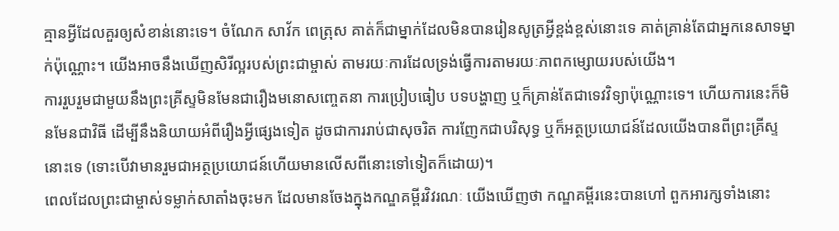គ្មានអ្វីដែលគួរឲ្យសំខាន់នោះទេ។ ចំណែក សាវ័ក ពេត្រុស គាត់ក៏ជាម្នាក់ដែលមិនបានរៀនសូត្រអ្វីខ្ពង់ខ្ពស់នោះទេ គាត់គ្រាន់តែជាអ្នកនេសាទម្នាក់ប៉ុណ្ណោះ។ យើងអាចនឹងឃើញសិរីល្អរបស់ព្រះជាម្ចាស់ តាមរយៈការដែលទ្រង់ធ្វើការតាមរយៈភាពកម្សោយរបស់យើង។
ការរួបរួមជាមួយនឹងព្រះគ្រីស្ទមិនមែនជារឿងមនោសញ្ចេតនា ការប្រៀបធៀប បទបង្ហាញ ឬក៏គ្រាន់តែជាទេវវិទ្យាប៉ុណ្ណោះទេ។ ហើយការនេះក៏មិនមែនជាវិធី ដើម្បីនឹងនិយាយអំពីរឿងអ្វីផ្សេងទៀត ដូចជាការរាប់ជាសុចរិត ការញែកជាបរិសុទ្ធ ឬក៏អត្ថប្រយោជន៍ដែលយើងបានពីព្រះគ្រីស្ទនោះទេ (ទោះបើវាមានរួមជាអត្ថប្រយោជន៍ហើយមានលើសពីនោះទៅទៀតក៏ដោយ)។
ពេលដែលព្រះជាម្ចាស់ទម្លាក់សាតាំងចុះមក ដែលមានចែងក្នុងកណ្ឌគម្ពីរវិវរណៈ យើងឃើញថា កណ្ឌគម្ពីរនេះបានហៅ ពួកអារក្សទាំងនោះ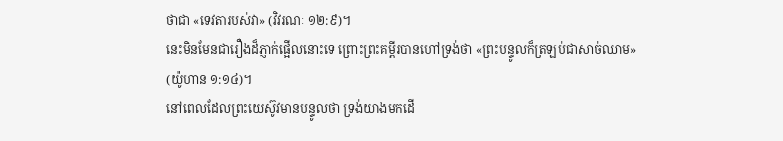ថាជា «ទេវតារបស់វា» (វិវរណៈ ១២:៩)។
នេះមិនមែនជារឿងដ៏ភ្ញាក់ផ្អើលនោះទេ ព្រោះព្រះគម្ពីរបានហៅទ្រង់ថា «ព្រះបន្ទូលក៏ត្រឡប់ជាសាច់ឈាម» (យ៉ូហាន ១:១៤)។
នៅពេលដែលព្រះយេស៊ូវមានបន្ទូលថា ទ្រង់យាងមកដើ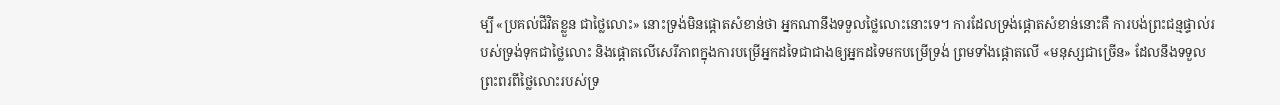ម្បី «ប្រគល់ជីវិតខ្លួន ជាថ្លៃលោះ» នោះទ្រង់មិនផ្ដោតសំខាន់ថា អ្នកណានឹងទទួលថ្លៃលោះនោះទេ។ ការដែលទ្រង់ផ្ដោតសំខាន់នោះគឺ ការបង់ព្រះជន្មផ្ទាល់របស់ទ្រង់ទុកជាថ្លៃលោះ និងផ្ដោតលើសេរីភាពក្នុងការបម្រើអ្នកដទៃជាជាងឲ្យអ្នកដទៃមកបម្រើទ្រង់ ព្រមទាំងផ្ដោតលើ «មនុស្សជាច្រើន» ដែលនឹងទទួលព្រះពរពីថ្លៃលោះរបស់ទ្រ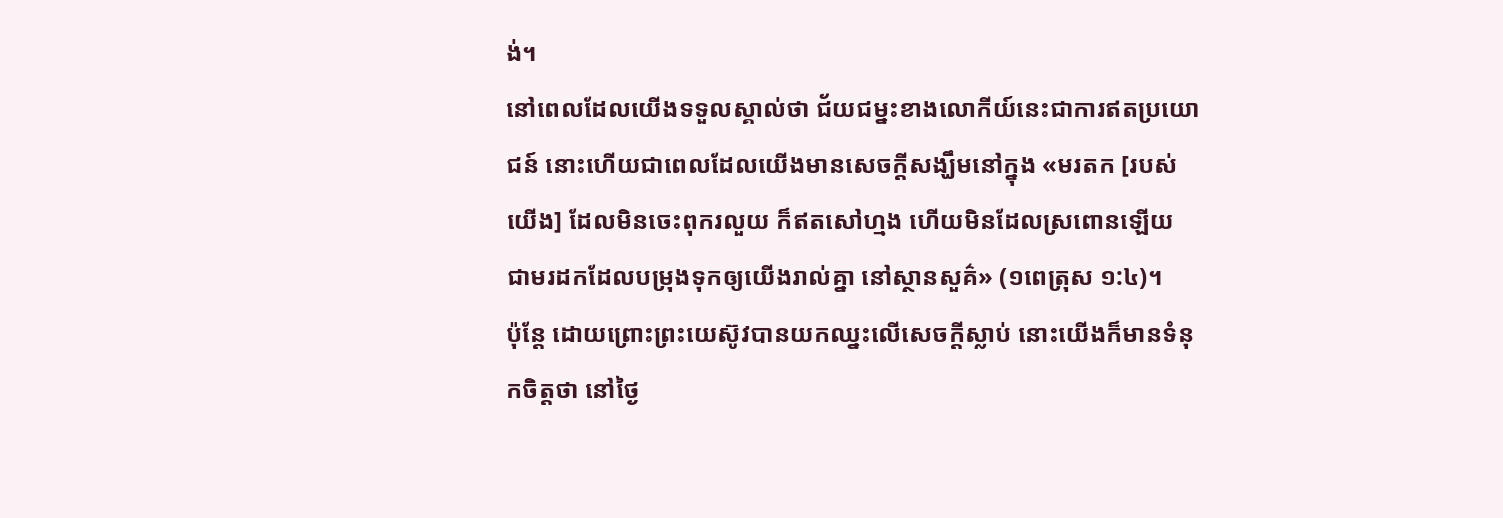ង់។
នៅពេលដែលយើងទទួលស្គាល់ថា ជ័យជម្នះខាងលោកីយ៍នេះជាការឥតប្រយោជន៍ នោះហើយជាពេលដែលយើងមានសេចក្ដីសង្ឃឹមនៅក្នុង «មរតក [របស់យើង] ដែលមិនចេះពុករលួយ ក៏ឥតសៅហ្មង ហើយមិនដែលស្រពោនឡើយ ជាមរដកដែលបម្រុងទុកឲ្យយើងរាល់គ្នា នៅស្ថានសួគ៌» (១ពេត្រុស ១:៤)។
ប៉ុន្តែ ដោយព្រោះព្រះយេស៊ូវបានយកឈ្នះលើសេចក្ដីស្លាប់ នោះយើងក៏មានទំនុកចិត្តថា នៅថ្ងៃ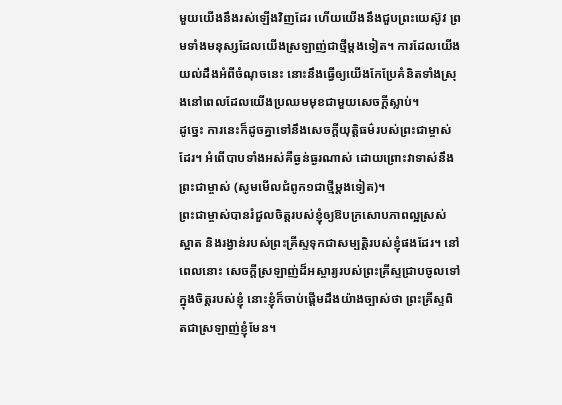មួយយើងនឹងរស់ឡើងវិញដែរ ហើយយើងនឹងជួបព្រះយេស៊ូវ ព្រមទាំងមនុស្សដែលយើងស្រឡាញ់ជាថ្មីម្ដងទៀត។ ការដែលយើងយល់ដឹងអំពីចំណុចនេះ នោះនឹងធ្វើឲ្យយើងកែប្រែគំនិតទាំងស្រុងនៅពេលដែលយើងប្រឈមមុខជាមួយសេចក្ដីស្លាប់។
ដូច្នេះ ការនេះក៏ដូចគ្នាទៅនឹងសេចក្ដីយុត្តិធម៌របស់ព្រះជាម្ចាស់ដែរ។ អំពើបាបទាំងអស់គឺធ្ងន់ធ្ងរណាស់ ដោយព្រោះវាទាស់នឹងព្រះជាម្ចាស់ (សូមមើលជំពូក១ជាថ្មីម្ដងទៀត)។
ព្រះជាម្ចាស់បានរំជួលចិត្តរបស់ខ្ញុំឲ្យឱបក្រសោបភាពល្អស្រស់ស្អាត និងរង្វាន់របស់ព្រះគ្រីស្ទទុកជាសម្បត្តិរបស់ខ្ញុំផងដែរ។ នៅពេលនោះ សេចក្ដីស្រឡាញ់ដ៏អស្ចារ្យរបស់ព្រះគ្រីស្ទជ្រាបចូលទៅក្នុងចិត្ដរបស់ខ្ញុំ នោះខ្ញុំក៏ចាប់ផ្ដើមដឹងយ៉ាងច្បាស់ថា ព្រះគ្រីស្ទពិតជាស្រឡាញ់ខ្ញុំមែន។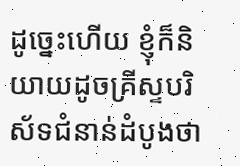ដូច្នេះហើយ ខ្ញុំក៏និយាយដូចគ្រីស្ទបរិស័ទជំនាន់ដំបូងថា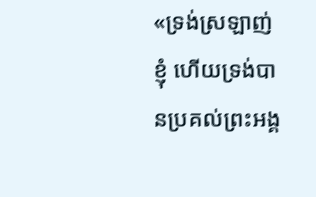«ទ្រង់ស្រឡាញ់ខ្ញុំ ហើយទ្រង់បានប្រគល់ព្រះអង្គ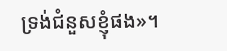ទ្រង់ជំនួសខ្ញុំផង»។